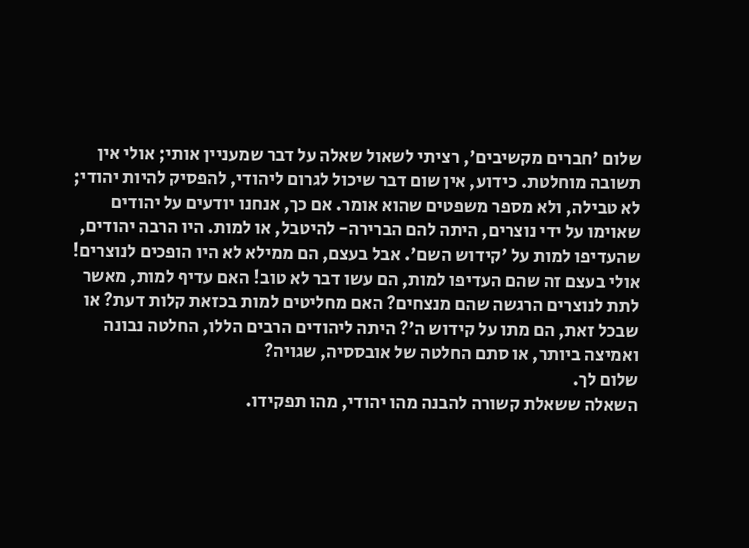שלום 'חברים מקשיבים', רציתי לשאול שאלה על דבר שמעניין אותי; אולי אין תשובה מוחלטת. כידוע, אין שום דבר שיכול לגרום ליהודי, להפסיק להיות יהודי; לא טבילה, ולא מספר משפטים שהוא אומר. אם כך, אנחנו יודעים על יהודים שאוימו על ידי נוצרים, היתה להם הברירה- להיטבל, או למות. היו הרבה יהודים, שהעדיפו למות על 'קידוש השם'. אבל בעצם, הם ממילא לא היו הופכים לנוצרים! אולי בעצם זה שהם העדיפו למות, הם עשו דבר לא טוב! האם עדיף למות, מאשר לתת לנוצרים הרגשה שהם מנצחים? האם מחליטים למות בכזאת קלות דעת? או שבכל זאת, הם מתו על קידוש ה'? היתה ליהודים הרבים הללו, החלטה נבונה ואמיצה ביותר, או סתם החלטה של אובססיה, שגויה?
שלום לך.
השאלה ששאלת קשורה להבנה מהו יהודי, מהו תפקידו.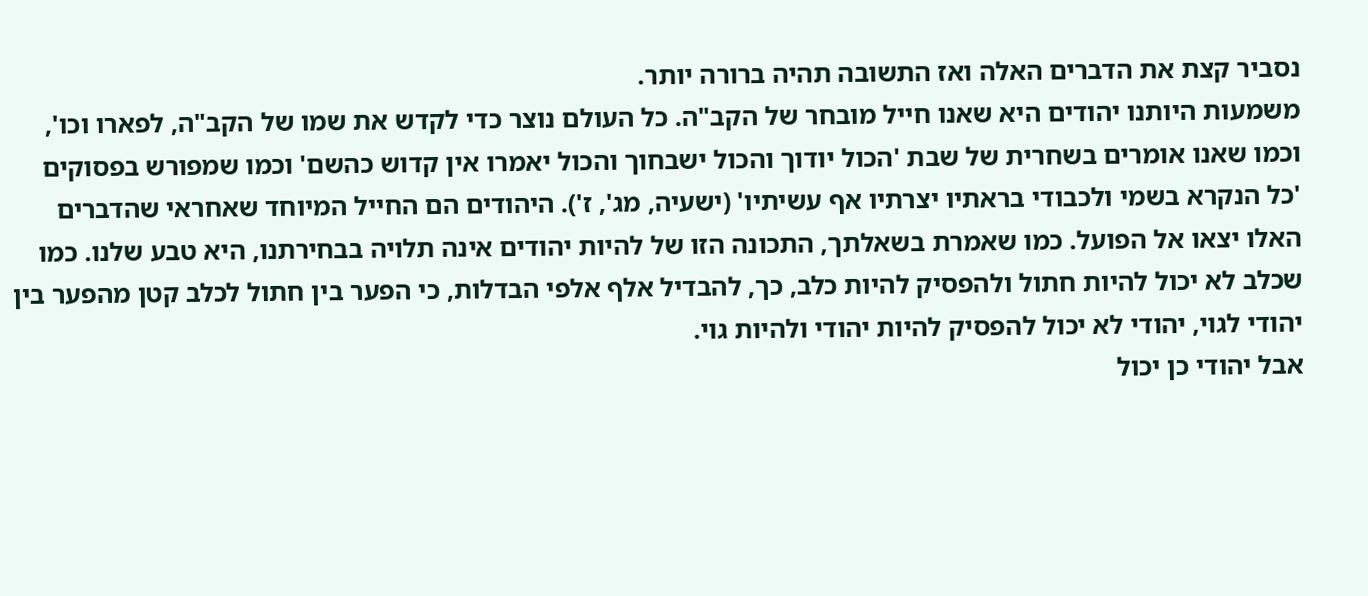נסביר קצת את הדברים האלה ואז התשובה תהיה ברורה יותר.
משמעות היותנו יהודים היא שאנו חייל מובחר של הקב"ה. כל העולם נוצר כדי לקדש את שמו של הקב"ה, לפארו וכו', וכמו שאנו אומרים בשחרית של שבת 'הכול יודוך והכול ישבחוך והכול יאמרו אין קדוש כהשם' וכמו שמפורש בפסוקים 'כל הנקרא בשמי ולכבודי בראתיו יצרתיו אף עשיתיו' (ישעיה, מג', ז'). היהודים הם החייל המיוחד שאחראי שהדברים האלו יצאו אל הפועל. כמו שאמרת בשאלתך, התכונה הזו של להיות יהודים אינה תלויה בבחירתנו, היא טבע שלנו. כמו שכלב לא יכול להיות חתול ולהפסיק להיות כלב, כך, להבדיל אלף אלפי הבדלות, כי הפער בין חתול לכלב קטן מהפער בין יהודי לגוי, יהודי לא יכול להפסיק להיות יהודי ולהיות גוי.
אבל יהודי כן יכול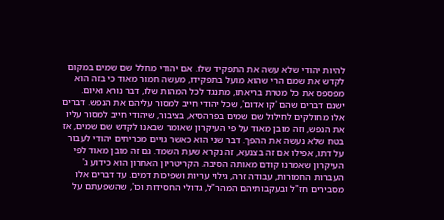להיות יהודי שלא עשה את התפקיד שלו. אם יהודי מחלל שם שמים במקום לקדש את שמם הרי שהוא מועל בתפקידו, מעשה חמור מאוד כי בזה הוא מפספס את כל מטרת בריאתו, מתנגד לכל המהות שלו, דבר נורא ואיום.
ישנם דברים שהם 'קו אדום', שכל יהודי חייב למסור עליהם את הנפש. דברים אלו מחולקים לחילול שם שמים בפרהסיא, בציבור, שיהודי חייב למסור עליו את הנפש, וזה מובן מאוד על פי העיקרון שאומר שבאנו לקדש שם שמים, אז בטח שלא נעשה את ההפך. דבר שני הוא כאשר גויים מכריחים יהודי לעבור על דתו, אפילו אם זה בצנעא, זה נקרא שעת השמד. גם זה מובן מאוד לפי העיקרון שאמרנו קודם מאותה הסיבה. הקריטריון האחרון הוא כידוע ג' העברות החמורות, עבודה זרה, גילוי עריות ושפיכות דמים. עד דברים אלו מסבירים חז"ל ובעקבותיהם המהר"ל, גדולי החסידות וכו', שהשפעתם על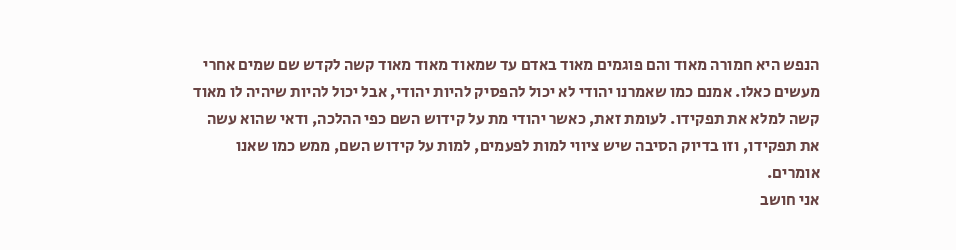הנפש היא חמורה מאוד והם פוגמים מאוד באדם עד שמאוד מאוד מאוד קשה לקדש שם שמים אחרי מעשים כאלו. אמנם כמו שאמרנו יהודי לא יכול להפסיק להיות יהודי, אבל יכול להיות שיהיה לו מאוד קשה למלא את תפקידו. לעומת זאת, כאשר יהודי מת על קידוש השם כפי ההלכה, ודאי שהוא עשה את תפקידו, וזו בדיוק הסיבה שיש ציווי למות לפעמים, למות על קידוש השם, ממש כמו שאנו אומרים.
אני חושב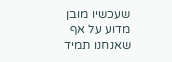שעכשיו מובן מדוע על אף שאנחנו תמיד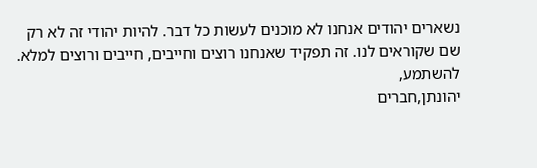נשארים יהודים אנחנו לא מוכנים לעשות כל דבר. להיות יהודי זה לא רק שם שקוראים לנו. זה תפקיד שאנחנו רוצים וחייבים, חייבים ורוצים למלא.
להשתמע,
יהונתן,חברים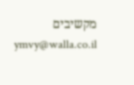מקשיבים
ymvy@walla.co.il